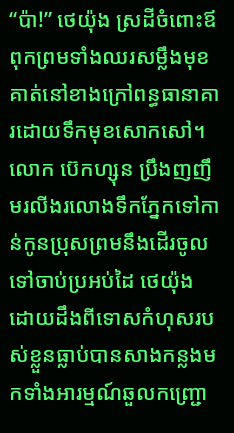“ប៉ា!” ថេយ៉ុង ស្រដីចំពោះឪពុកព្រមទាំងឈរសម្លឹងមុខគាត់នៅខាងក្រៅពន្ធធានាគារដោយទឹកមុខសោកសៅ។ លោក ប៊េកហ្សុន ប្រឹងញញឹមរលីងរលោងទឹកភ្នែកទៅកាន់កូនប្រុសព្រមនឹងដើរចូលទៅចាប់ប្រអប់ដៃ ថេយ៉ុង ដោយដឹងពីទោសកំហុសរបស់ខ្លួនធ្លាប់បានសាងកន្លងមកទាំងអារម្មណ៍ឆួលកញ្ជ្រោ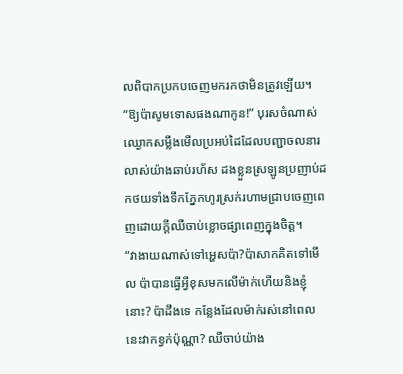លពិបាកប្រកបចេញមករកថាមិនត្រូវឡើយ។
“ឱ្យប៉ាសូមទោសផងណាកូន!” បុរសចំណាស់ឈ្ងោកសម្លឹងមើលប្រអប់ដៃដែលបញ្ជាចលនារលាស់យ៉ាងឆាប់រហ័ស ដងខ្លួនស្រឡូនប្រញាប់ដកថយទាំងទឹកភ្នែកហូរស្រក់រហាមជ្រាបចេញពេញដោយក្តីឈឺចាប់ខ្លោចផ្សាពេញក្នុងចិត្ត។
“វាងាយណាស់ទៅអ្ហេសប៉ា?ប៉ាសាកគិតទៅមើល ប៉ាបានធ្វើអ្វីខុសមកលើម៉ាក់ហើយនិងខ្ញុំនោះ? ប៉ាដឹងទេ កន្លែងដែលម៉ាក់រស់នៅពេលនេះវាកខ្វក់ប៉ុណ្ណា? ឈឺចាប់យ៉ាង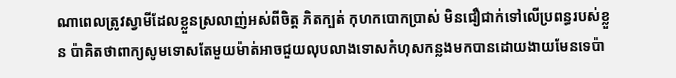ណាពេលត្រូវស្វាមីដែលខ្លួនស្រលាញ់អស់ពីចិត្ត ភិតក្បត់ កុហកបោកប្រាស់ មិនជឿជាក់ទៅលើប្រពន្ធរបស់ខ្លួន ប៉ាគិតថាពាក្យសូមទោសតែមួយម៉ាត់អាចជួយលុបលាងទោសកំហុសកន្លងមកបានដោយងាយមែនទេប៉ា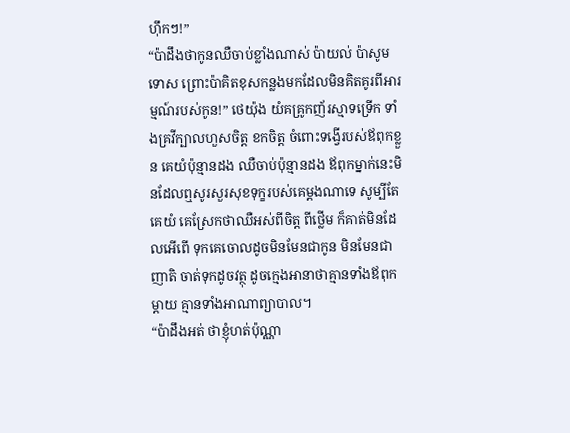ហ៊ឹកៗ!”
“ប៉ាដឹងថាកូនឈឺចាប់ខ្លាំងណាស់ ប៉ាយល់ ប៉ាសូមទោស ព្រោះប៉ាគិតខុសកន្លងមកដែលមិនគិតគូរពីអារម្មណ៍របស់កូន!” ថេយ៉ុង យំគគ្រូកញ័រស្មាទទ្រើក ទាំងគ្រវីក្បាលហួសចិត្ត ខកចិត្ត ចំពោះទង្វើរបស់ឪពុកខ្លួន គេយំប៉ុន្មានដង ឈឺចាប់ប៉ុន្មានដង ឪពុកម្នាក់នេះមិនដែលឮសូរសួរសុខទុក្ខរបស់គេម្តងណាទេ សូម្បីតែគេយំ គេស្រែកថាឈឺអស់ពីចិត្ត ពីថ្លើម ក៏គាត់មិនដែលអើពើ ទុកគេចោលដូចមិនមែនជាកូន មិនមែនជាញាតិ ចាត់ទុកដូចវត្ថុ ដូចក្មេងអានាថាគ្មានទាំងឪពុកម្តាយ គ្មានទាំងអាណាព្យាបាល។
“ប៉ាដឹងអត់ ថាខ្ញុំហត់ប៉ុណ្ណា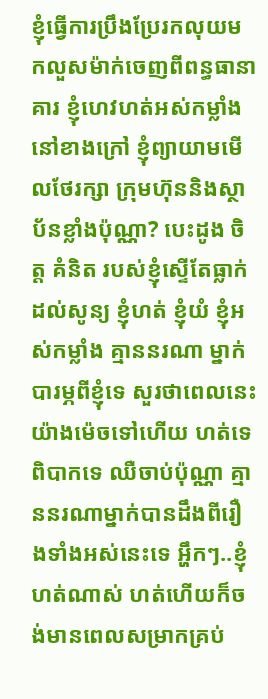ខ្ញុំធ្វើការប្រឹងប្រែរកលុយមកលួសម៉ាក់ចេញពីពន្ធធានាគារ ខ្ញុំហេវហត់អស់កម្លាំងនៅខាងក្រៅ ខ្ញុំព្យាយាមមើលថែរក្សា ក្រុមហ៊ុននិងស្ថាប័នខ្លាំងប៉ុណ្ណា? បេះដូង ចិត្ត គំនិត របស់ខ្ញុំស្ទើតែធ្លាក់ដល់សូន្យ ខ្ញុំហត់ ខ្ញុំយំ ខ្ញុំអស់កម្លាំង គ្មាននរណា ម្នាក់បារម្ភពីខ្ញុំទេ សួរថាពេលនេះយ៉ាងម៉េចទៅហើយ ហត់ទេ ពិបាកទេ ឈឺចាប់ប៉ុណ្ណា គ្មាននរណាម្នាក់បានដឹងពីរឿងទាំងអស់នេះទេ អ្ហឹកៗ..ខ្ញុំហត់ណាស់ ហត់ហើយក៏ចង់មានពេលសម្រាកគ្រប់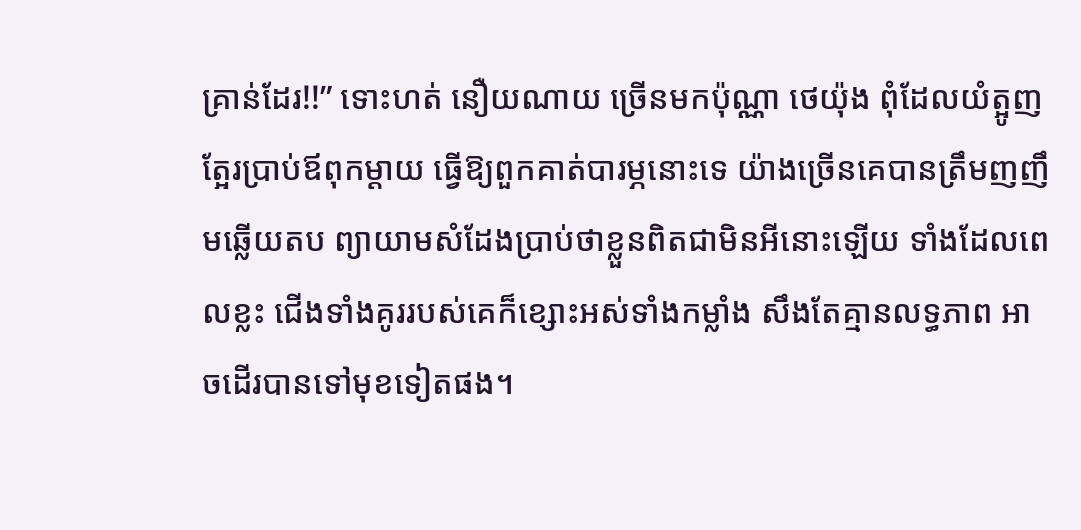គ្រាន់ដែរ!!” ទោះហត់ នឿយណាយ ច្រើនមកប៉ុណ្ណា ថេយ៉ុង ពុំដែលយំត្អូញត្អែរប្រាប់ឪពុកម្តាយ ធ្វើឱ្យពួកគាត់បារម្ភនោះទេ យ៉ាងច្រើនគេបានត្រឹមញញឹមឆ្លើយតប ព្យាយាមសំដែងប្រាប់ថាខ្លួនពិតជាមិនអីនោះឡើយ ទាំងដែលពេលខ្លះ ជើងទាំងគូររបស់គេក៏ខ្សោះអស់ទាំងកម្លាំង សឹងតែគ្មានលទ្ធភាព អាចដើរបានទៅមុខទៀតផង។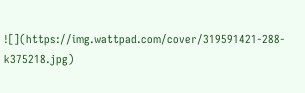![](https://img.wattpad.com/cover/319591421-288-k375218.jpg)